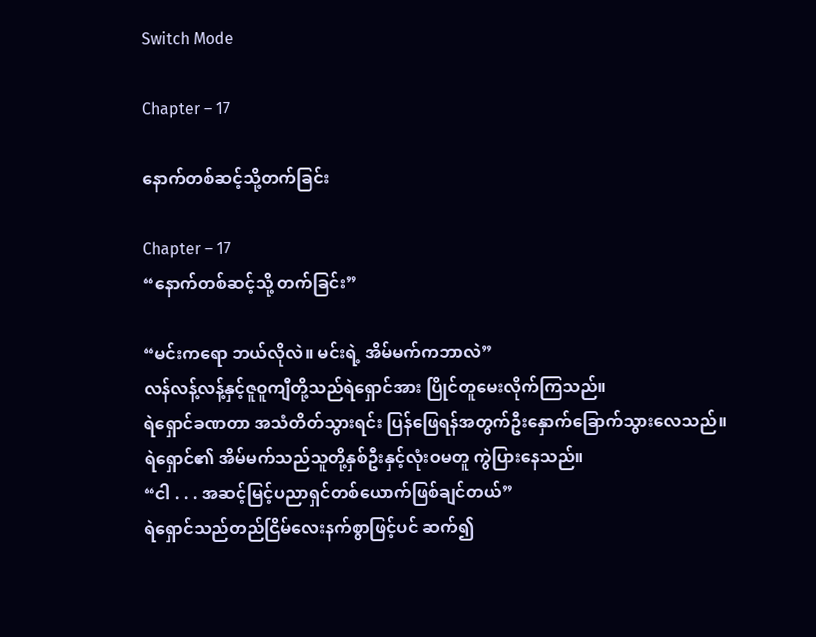Switch Mode

Chapter – 17

နောက်တစ်ဆင့်သို့တက်ခြင်း

Chapter – 17
“နောက်တစ်ဆင့်သို့ တက်ခြင်း”

“မင်းကရော ဘယ်လိုလဲ။ မင်းရဲ့ အိမ်မက်ကဘာလဲ”
လန်လန့်လန့်နှင့်ဇူဝူကျီတို့သည်ရဲရှောင်အား ပြိုင်တူမေးလိုက်ကြသည်။
ရဲရှောင်ခဏတာ အသံတိတ်သွားရင်း ပြန်ဖြေရန်အတွက်ဦးနှောက်ခြောက်သွားလေသည်။ ရဲရှောင်၏ အိမ်မက်သည်သူတို့နှစ်ဦးနှင့်လုံးဝမတူ ကွဲပြားနေသည်။
“ငါ . . . အဆင့်မြင့်ပညာရှင်တစ်ယောက်ဖြစ်ချင်တယ်”
ရဲရှောင်သည်တည်ငြိမ်လေးနက်စွာဖြင့်ပင် ဆက်၍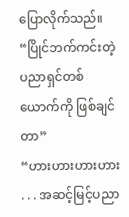ပြောလိုက်သည်။
“ပြိုင်ဘက်ကင်းတဲ့ ပညာရှင်တစ်ယောက်ကို ဖြစ်ချင်တာ”
“ဟားဟားဟားဟား . . . အဆင့်မြင့်ပညာ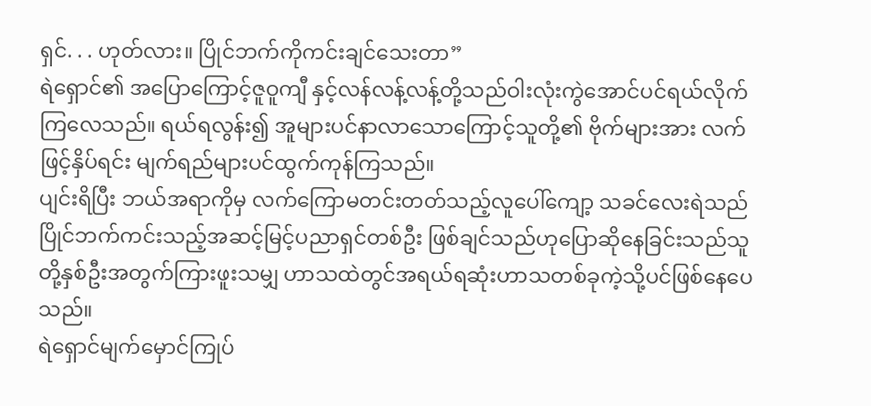ရှင်. . . ဟုတ်လား။ ပြိုင်ဘက်ကိုကင်းချင်သေးတာ”
ရဲရှောင်၏ အပြောကြောင့်ဇူဝူကျီ နှင့်လန်လန့်လန့်တို့သည်ဝါးလုံးကွဲအောင်ပင်ရယ်လိုက်ကြလေသည်။ ရယ်ရလွန်း၍ အူများပင်နာလာသောကြောင့်သူတို့၏ ဗိုက်များအား လက်ဖြင့်နှိပ်ရင်း မျက်ရည်များပင်ထွက်ကုန်ကြသည်။
ပျင်းရိပြီး ဘယ်အရာကိုမှ လက်ကြောမတင်းတတ်သည့်လူပေါ်ကျော့ သခင်လေးရဲသည်ပြိုင်ဘက်ကင်းသည့်အဆင့်မြင့်ပညာရှင်တစ်ဦး ဖြစ်ချင်သည်ဟုပြောဆိုနေခြင်းသည်သူတို့နှစ်ဦးအတွက်ကြားဖူးသမျှ ဟာသထဲတွင်အရယ်ရဆုံးဟာသတစ်ခုကဲ့သို့ပင်ဖြစ်နေပေသည်။
ရဲရှောင်မျက်မှောင်ကြုပ်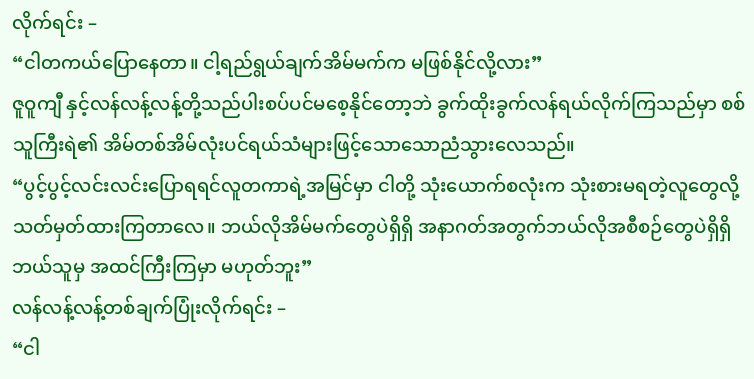လိုက်ရင်း –
“ငါတကယ်ပြောနေတာ။ ငါ့ရည်ရွယ်ချက်အိမ်မက်က မဖြစ်နိုင်လို့လား”
ဇူဝူကျီ နှင့်လန်လန့်လန့်တို့သည်ပါးစပ်ပင်မစေ့နိုင်တော့ဘဲ ခွက်ထိုးခွက်လန်ရယ်လိုက်ကြသည်မှာ စစ်သူကြီးရဲ၏ အိမ်တစ်အိမ်လုံးပင်ရယ်သံများဖြင့်သောသောညံသွားလေသည်။
“ပွင့်ပွင့်လင်းလင်းပြောရရင်လူတကာရဲ့အမြင်မှာ ငါတို့ သုံးယောက်စလုံးက သုံးစားမရတဲ့လူတွေလို့ သတ်မှတ်ထားကြတာလေ။ ဘယ်လိုအိမ်မက်တွေပဲရှိရှိ အနာဂတ်အတွက်ဘယ်လိုအစီစဉ်တွေပဲရှိရှိ ဘယ်သူမှ အထင်ကြီးကြမှာ မဟုတ်ဘူး”
လန်လန့်လန့်တစ်ချက်ပြုံးလိုက်ရင်း –
“ငါ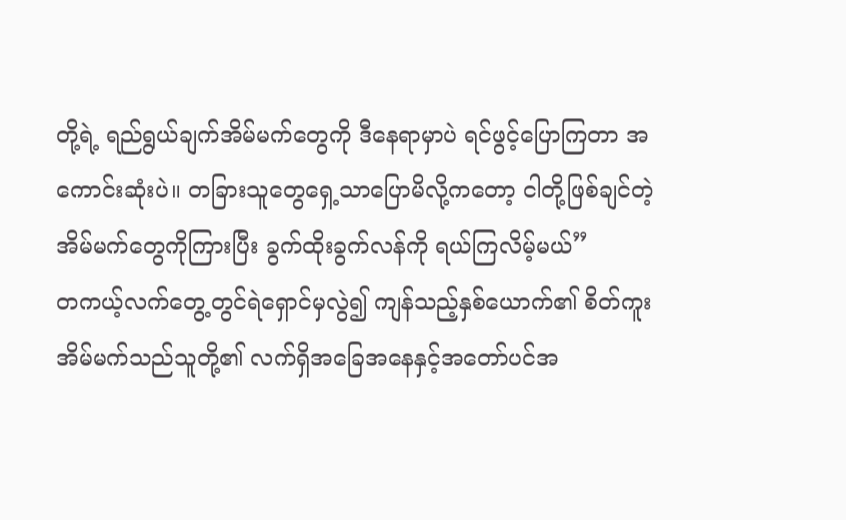တို့ရဲ့ ရည်ရွယ်ချက်အိမ်မက်တွေကို ဒီနေရာမှာပဲ ရင်ဖွင့်ပြောကြတာ အကောင်းဆုံးပဲ။ တခြားသူတွေရှေ့သာပြောမိလို့ကတော့ ငါတို့ဖြစ်ချင်တဲ့ အိမ်မက်တွေကိုကြားပြီး ခွက်ထိုးခွက်လန်ကို ရယ်ကြလိမ့်မယ်”
တကယ့်လက်တွေ့တွင်ရဲရှောင်မှလွဲ၍ ကျန်သည့်နှစ်ယောက်၏ စိတ်ကူးအိမ်မက်သည်သူတို့၏ လက်ရှိအခြေအနေနှင့်အတော်ပင်အ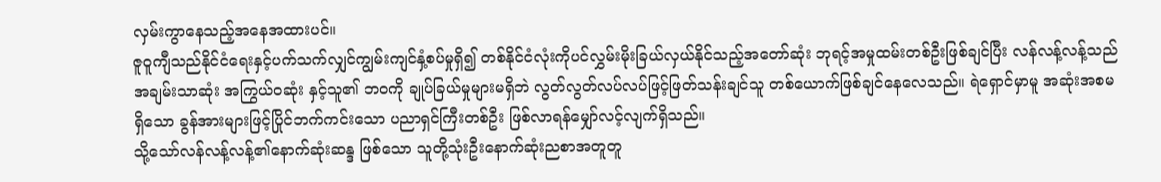လှမ်းကွာနေသည့်အနေအထားပင်။
ဇူဝူကျီသည်နိုင်ငံရေးနှင့်ပက်သက်လျှင်ကျွမ်းကျင်နှံ့စပ်မှုရှိ၍ တစ်နိုင်ငံလုံးကိုပင်လွှမ်းမိုးခြယ်လှယ်နိုင်သည့်အတော်ဆုံး ဘုရင့်အမှုထမ်းတစ်ဦးဖြစ်ချင်ပြီး လန်လန့်လန့်သည်အချမ်းသာဆုံး အကြွယ်ဝဆုံး နှင့်သူ၏ ဘဝကို ချုပ်ခြယ်မှုများမရှိဘဲ လွတ်လွတ်လပ်လပ်ဖြင့်ဖြတ်သန်းချင်သူ တစ်ယောက်ဖြစ်ချင်နေလေသည်။ ရဲရှောင်မှာမူ အဆုံးအစမရှိသော ခွန်အားများဖြင့်ပြိုင်ဘက်ကင်းသော ပညာရှင်ကြီးတစ်ဦး ဖြစ်လာရန်မျှော်လင့်လျက်ရှိသည်။
သို့သော်လန်လန့်လန့်၏နောက်ဆုံးဆန္ဒ ဖြစ်သော သူတို့သုံးဦးနောက်ဆုံးညစာအတူတူ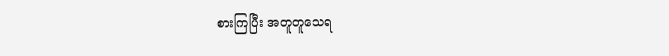စားကြပြီး အတူတူသေရ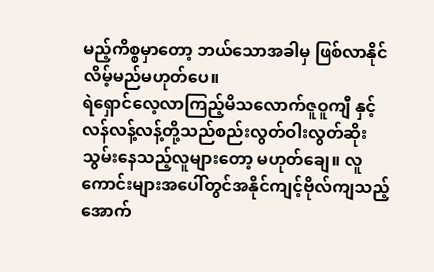မည့်ကိစ္စမှာတော့ ဘယ်သောအခါမှ ဖြစ်လာနိုင်လိမ့်မည်မဟုတ်ပေ။
ရဲရှောင်လေ့လာကြည့်မိသလောက်ဇူဝူကျီ နှင့်လန်လန့်လန့်တို့သည်စည်းလွတ်ဝါးလွတ်ဆိုးသွမ်းနေသည့်လူများတော့ မဟုတ်ချေ။ လူကောင်းများအပေါ်တွင်အနိုင်ကျင့်ဗိုလ်ကျသည့်အောက်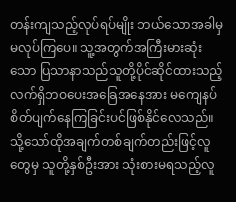တန်းကျသည့်လုပ်ရပ်မျိုး ဘယ်သောအခါမှ မလုပ်ကြပေ။ သူ့အတွက်အကြီးမားဆုံးသော ပြသာနာသည်သူတို့ပိုင်ဆိုင်ထားသည့်လက်ရှိဘဝပေးအခြေအနေအား မကျေနပ်စိတ်ပျက်နေကြခြင်းပင်ဖြစ်နိုင်လေသည်။
သို့သော်ထိုအချက်တစ်ချက်တည်းဖြင့်လူတွေမှ သူတို့နှစ်ဦးအား သုံးစားမရသည့်လူ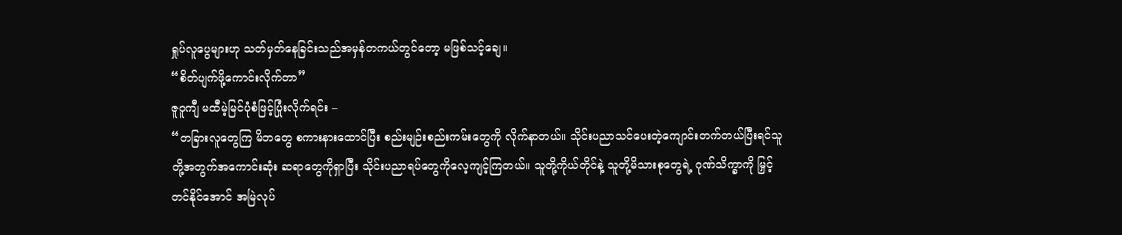ရှုပ်လူပွေများဟု သတ်မှတ်နေခြင်းသည်အမှန်တကယ်တွင်တော့ မဖြစ်သင့်ချေ။
“စိတ်ပျက်ဖို့ကောင်းလိုက်တာ”
ဇူဝူကျီ မထီမဲ့မြင်ပုံစံဖြင့်ပြုံးလိုက်ရင်း –
“တခြားလူတွေကြ မိဘတွေ စကားနားထောင်ပြီး စည်းမျဉ်းစည်းကမ်းတွေကို လိုက်နာတယ်။ သိုင်းပညာသင်ပေးတဲ့ကျောင်းတက်တယ်ပြီးရင်သူတို့အတွက်အကောင်းဆုံး ဆရာတွေကိုရှာပြီး သိုင်းပညာရပ်တွေကိုလေ့ကျင့်ကြတယ်။ သူတို့ကိုယ်တိုင်နဲ့ သူတို့မိသားစုတွေရဲ့ ဂုဏ်သိက္ခာကို မြှင့်တင်နိုင်အောင် အမြဲလုပ်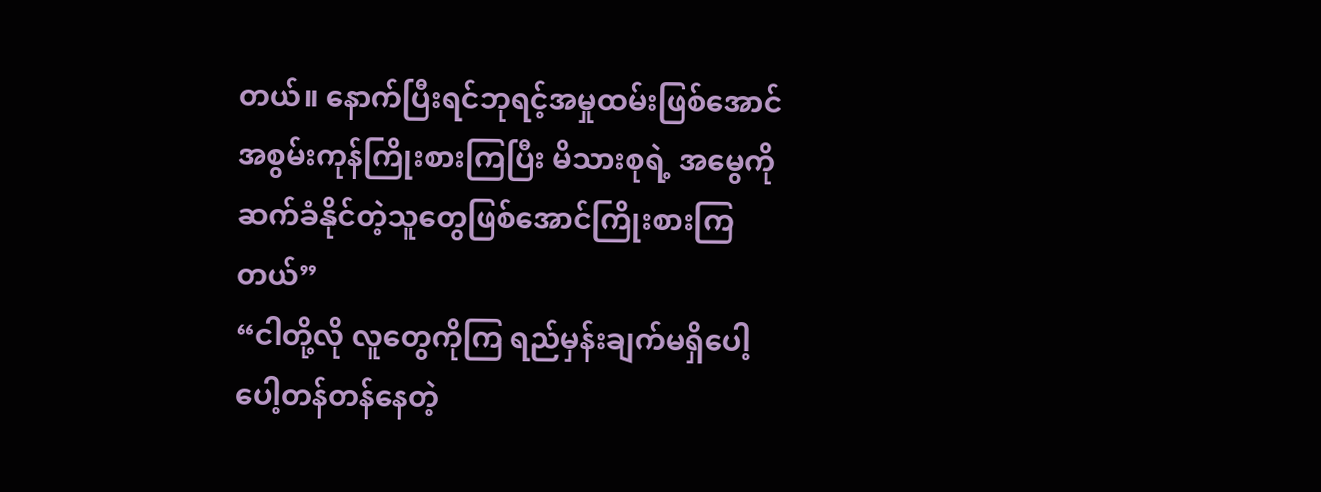တယ်။ နောက်ပြီးရင်ဘုရင့်အမှုထမ်းဖြစ်အောင်အစွမ်းကုန်ကြိုးစားကြပြီး မိသားစုရဲ့ အမွေကို ဆက်ခံနိုင်တဲ့သူတွေဖြစ်အောင်ကြိုးစားကြတယ်”
“ငါတို့လို လူတွေကိုကြ ရည်မှန်းချက်မရှိပေါ့ပေါ့တန်တန်နေတဲ့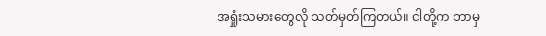အရှုံးသမားတွေလို သတ်မှတ်ကြတယ်။ ငါတို့က ဘာမှ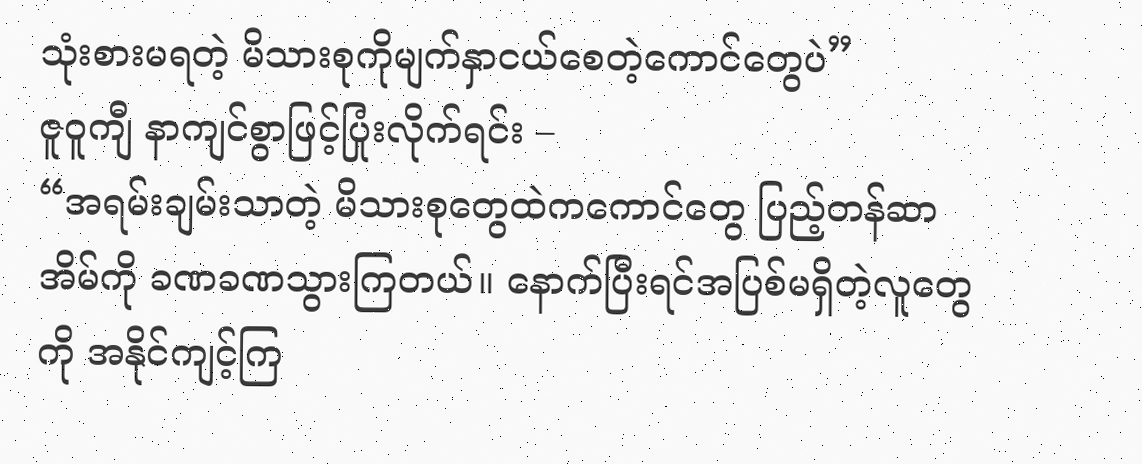သုံးစားမရတဲ့ မိသားစုကိုမျက်နှာငယ်စေတဲ့ကောင်တွေပဲ”
ဇူဝူကျီ နာကျင်စွာဖြင့်ပြုံးလိုက်ရင်း –
“အရမ်းချမ်းသာတဲ့ မိသားစုတွေထဲကကောင်တွေ ပြည့်တန်ဆာအိမ်ကို ခဏခဏသွားကြတယ်။ နောက်ပြီးရင်အပြစ်မရှိတဲ့လူတွေကို အနိုင်ကျင့်ကြ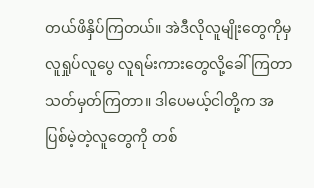တယ်ဖိနှိပ်ကြတယ်။ အဲဒီလိုလူမျိုးတွေကိုမှ လူရှုပ်လူပွေ လူရမ်းကားတွေလို့ခေါ်ကြတာ သတ်မှတ်ကြတာ။ ဒါပေမယ့်ငါတို့က အပြစ်မဲ့တဲ့လူတွေကို တစ်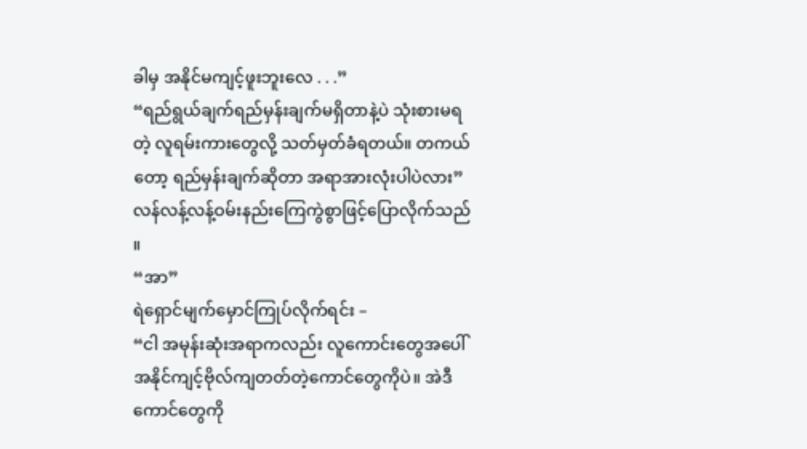ခါမှ အနိုင်မကျင့်ဖူးဘူးလေ . . .”
“ရည်ရွယ်ချက်ရည်မှန်းချက်မရှိတာနဲ့ပဲ သုံးစားမရတဲ့ လူရမ်းကားတွေလို့ သတ်မှတ်ခံရတယ်။ တကယ်တော့ ရည်မှန်းချက်ဆိုတာ အရာအားလုံးပါပဲလား”
လန်လန့်လန့်ဝမ်းနည်းကြေကွဲစွာဖြင့်ပြောလိုက်သည်။
“အာ”
ရဲရှောင်မျက်မှောင်ကြုပ်လိုက်ရင်း –
“ငါ အမုန်းဆုံးအရာကလည်း လူကောင်းတွေအပေါ် အနိုင်ကျင့်ဗိုလ်ကျတတ်တဲ့ကောင်တွေကိုပဲ။ အဲဒီကောင်တွေကို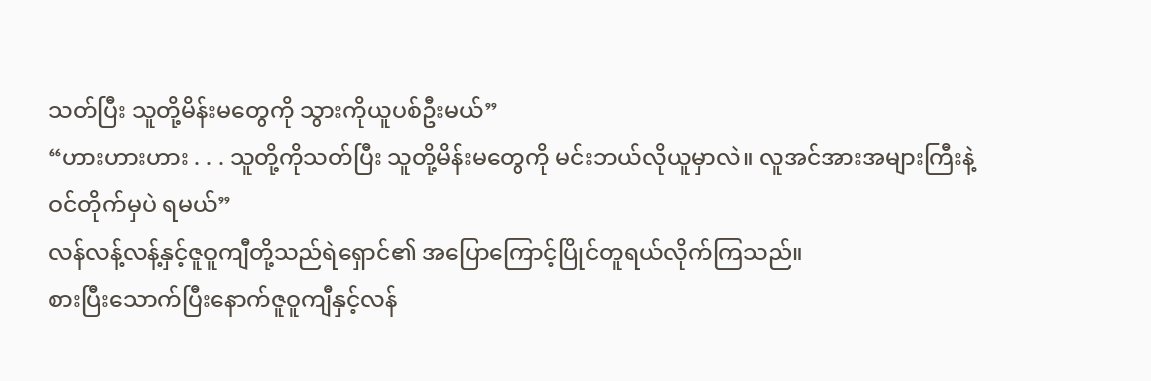သတ်ပြီး သူတို့မိန်းမတွေကို သွားကိုယူပစ်ဦးမယ်”
“ဟားဟားဟား . . . သူတို့ကိုသတ်ပြီး သူတို့မိန်းမတွေကို မင်းဘယ်လိုယူမှာလဲ။ လူအင်အားအများကြီးနဲ့ ဝင်တိုက်မှပဲ ရမယ်”
လန်လန့်လန့်နှင့်ဇူဝူကျီတို့သည်ရဲရှောင်၏ အပြောကြောင့်ပြိုင်တူရယ်လိုက်ကြသည်။
စားပြီးသောက်ပြီးနောက်ဇူဝူကျီနှင့်လန်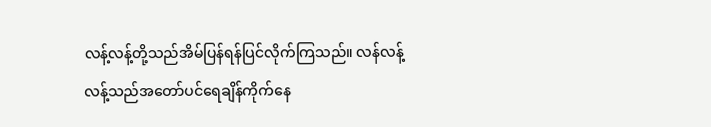လန့်လန့်တို့သည်အိမ်ပြန်ရန်ပြင်လိုက်ကြသည်။ လန်လန့်လန့်သည်အတော်ပင်ရေချိန်ကိုက်နေ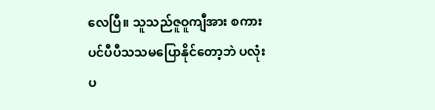လေပြီ။ သူသည်ဇူဝူကျီအား စကားပင်ပီပီသသမပြောနိုင်တော့ဘဲ ပလုံးပ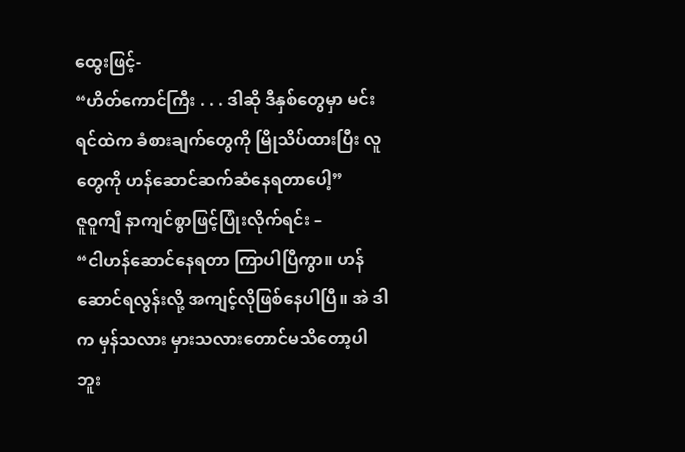ထွေးဖြင့်-
“ဟိတ်ကောင်ကြီး . . . ဒါဆို ဒီနှစ်တွေမှာ မင်းရင်ထဲက ခံစားချက်တွေကို မြိုသိပ်ထားပြီး လူတွေကို ဟန်ဆောင်ဆက်ဆံနေရတာပေါ့”
ဇူဝူကျီ နာကျင်စွာဖြင့်ပြုံးလိုက်ရင်း –
“ငါဟန်ဆောင်နေရတာ ကြာပါပြီကွာ။ ဟန်ဆောင်ရလွန်းလို့ အကျင့်လိုဖြစ်နေပါပြီ။ အဲ ဒါက မှန်သလား မှားသလားတောင်မသိတော့ပါဘူး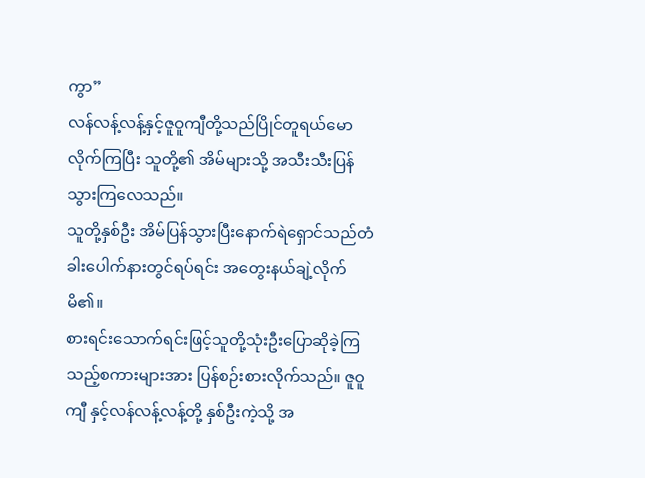ကွာ”
လန်လန့်လန့်နှင့်ဇူဝူကျီတို့သည်ပြိုင်တူရယ်မောလိုက်ကြပြီး သူတို့၏ အိမ်များသို့ အသီးသီးပြန်သွားကြလေသည်။
သူတို့နှစ်ဦး အိမ်ပြန်သွားပြီးနောက်ရဲရှောင်သည်တံခါးပေါက်နားတွင်ရပ်ရင်း အတွေးနယ်ချဲ့လိုက်မိ၏။
စားရင်းသောက်ရင်းဖြင့်သူတို့သုံးဦးပြောဆိုခဲ့ကြသည့်စကားများအား ပြန်စဉ်းစားလိုက်သည်။ ဇူဝူကျီ နှင့်လန်လန့်လန့်တို့ နှစ်ဦးကဲ့သို့ အ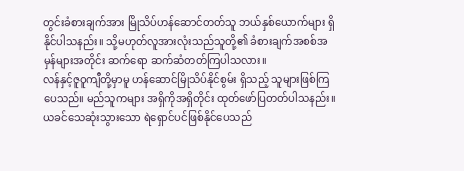တွင်းခံစားချက်အား မြိုသိပ်ဟန်ဆောင်တတ်သူ ဘယ်နှစ်ယောက်များ ရှိနိုင်ပါသနည်း။ သို့မဟုတ်လူအားလုံးသည်သူတို့၏ ခံစားချက်အစစ်အမှန်များအတိုင်း ဆက်ရော ဆက်ဆံတတ်ကြပါသလား။
လန်နှင့်ဇူဝူကျီတို့မှာမူ ဟန်ဆောင်မြိုသိပ်နိုင်စွမ်း ရှိသည့် သူများဖြစ်ကြပေသည်။ မည်သူကများ အရှိကိုအရှိတိုင်း ထုတ်ဖော်ပြတတ်ပါသနည်း။
ယခင်သေဆုံးသွားသော ရဲရှောင်ပင်ဖြစ်နိုင်ပေသည်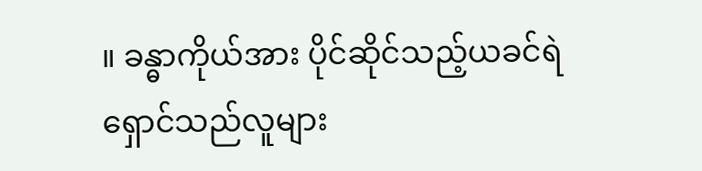။ ခန္ဓာကိုယ်အား ပိုင်ဆိုင်သည့်ယခင်ရဲရှောင်သည်လူများ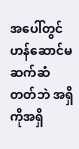အပေါ်တွင်ဟန်ဆောင်မဆက်ဆံတတ်ဘဲ အရှိကိုအရှိ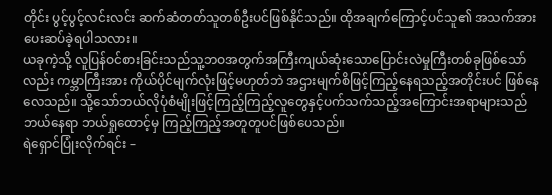တိုင်း ပွင့်ပွင့်လင်းလင်း ဆက်ဆံတတ်သူတစ်ဦးပင်ဖြစ်နိုင်သည်။ ထိုအချက်ကြောင့်ပင်သူ၏ အသက်အားပေးဆပ်ခဲ့ရပါသလား။
ယခုကဲ့သို့ လူပြန်ဝင်စားခြင်းသည်သူ့ဘဝအတွက်အကြီးကျယ်ဆုံးသောပြောင်းလဲမှုကြီးတစ်ခုဖြစ်သော်လည်း ကမ္ဘာကြီးအား ကိုယ်ပိုင်မျက်လုံးဖြင့်မဟုတ်ဘဲ အဌားမျက်စိဖြင့်ကြည့်နေရသည့်အတိုင်းပင် ဖြစ်နေလေသည်။ သို့သော်ဘယ်လိုပုံစံမျိုးဖြင့်ကြည့်ကြည့်လူတွေနှင့်ပက်သက်သည့်အကြောင်းအရာများသည်ဘယ်နေရာ ဘယ်ရှုထောင့်မှ ကြည့်ကြည့်အတူတူပင်ဖြစ်ပေသည်။
ရဲရှောင်ပြုံးလိုက်ရင်း –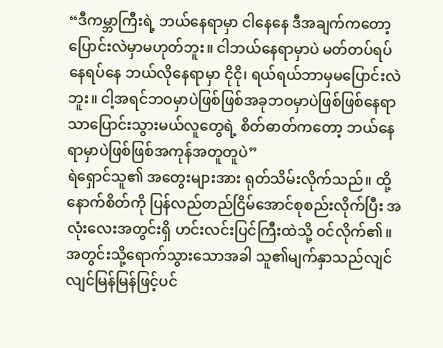“ဒီကမ္ဘာကြီးရဲ့ ဘယ်နေရာမှာ ငါနေနေ ဒီအချက်ကတော့ပြောင်းလဲမှာမဟုတ်ဘူး။ ငါဘယ်နေရာမှာပဲ မတ်တပ်ရပ်နေရပ်နေ ဘယ်လိုနေရာမှာ ငိုငို၊ ရယ်ရယ်ဘာမှမပြောင်းလဲဘူး။ ငါ့အရင်ဘဝမှာပဲဖြစ်ဖြစ်အခုဘဝမှာပဲဖြစ်ဖြစ်နေရာသာပြောင်းသွားမယ်လူတွေရဲ့ စိတ်ဓာတ်ကတော့ ဘယ်နေရာမှာပဲဖြစ်ဖြစ်အကုန်အတူတူပဲ”
ရဲရှောင်သူ၏ အတွေးများအား ရုတ်သိမ်းလိုက်သည်။ ထို့နောက်စိတ်ကို ပြန်လည်တည်ငြိမ်အောင်စုစည်းလိုက်ပြီး အလုံးလေးအတွင်းရှိ ဟင်းလင်းပြင်ကြီးထဲသို့ ဝင်လိုက်၏။
အတွင်းသို့ရောက်သွားသောအခါ သူ၏မျက်နှာသည်လျင်လျင်မြန်မြန်ဖြင့်ပင်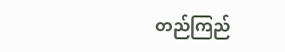တည်ကြည်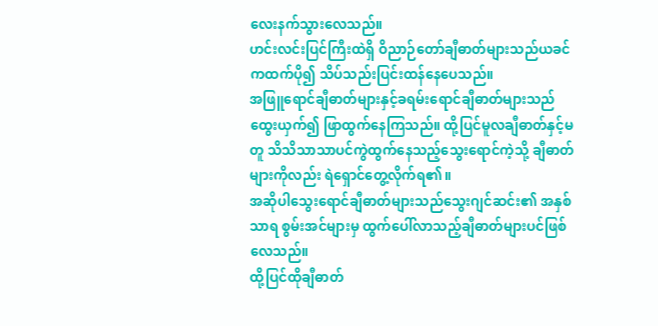လေးနက်သွားလေသည်။
ဟင်းလင်းပြင်ကြီးထဲရှိ ဝိညာဉ်တော်ချီဓာတ်များသည်ယခင်ကထက်ပို၍ သိပ်သည်းပြင်းထန်နေပေသည်။
အဖြူရောင်ချီဓာတ်များနှင့်ခရမ်းရောင်ချီဓာတ်များသည်ထွေးယှက်၍ ဖြာထွက်နေကြသည်။ ထို့ပြင်မူလချီဓာတ်နှင့်မတူ သိသိသာသာပင်ကွဲထွက်နေသည့်သွေးရောင်ကဲ့သို့ ချီဓာတ်များကိုလည်း ရဲရှောင်တွေ့လိုက်ရ၏။
အဆိုပါသွေးရောင်ချီဓာတ်များသည်သွေးဂျင်ဆင်း၏ အနှစ်သာရ စွမ်းအင်များမှ ထွက်ပေါ်လာသည့်ချီဓာတ်များပင်ဖြစ်လေသည်။
ထို့ပြင်ထိုချီဓာတ်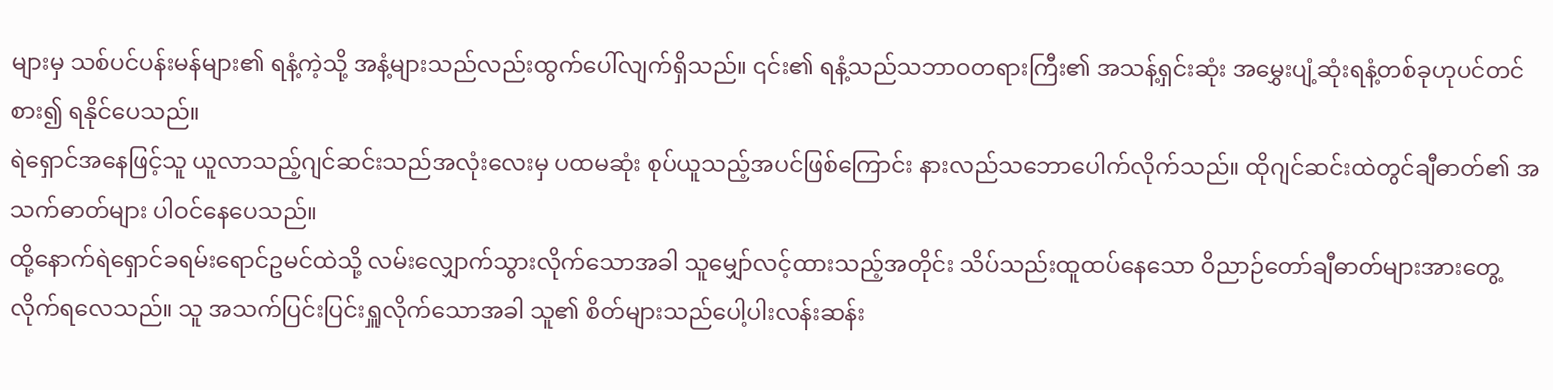များမှ သစ်ပင်ပန်းမန်များ၏ ရနံ့ကဲ့သို့ အနံ့များသည်လည်းထွက်ပေါ်လျက်ရှိသည်။ ၎င်း၏ ရနံ့သည်သဘာဝတရားကြီး၏ အသန့်ရှင်းဆုံး အမွှေးပျံ့ဆုံးရနံ့တစ်ခုဟုပင်တင်စား၍ ရနိုင်ပေသည်။
ရဲရှောင်အနေဖြင့်သူ ယူလာသည့်ဂျင်ဆင်းသည်အလုံးလေးမှ ပထမဆုံး စုပ်ယူသည့်အပင်ဖြစ်ကြောင်း နားလည်သဘောပေါက်လိုက်သည်။ ထိုဂျင်ဆင်းထဲတွင်ချီဓာတ်၏ အသက်ဓာတ်များ ပါဝင်နေပေသည်။
ထို့နောက်ရဲရှောင်ခရမ်းရောင်ဥမင်ထဲသို့ လမ်းလျှောက်သွားလိုက်သောအခါ သူမျှော်လင့်ထားသည့်အတိုင်း သိပ်သည်းထူထပ်နေသော ဝိညာဉ်တော်ချီဓာတ်များအားတွေ့လိုက်ရလေသည်။ သူ အသက်ပြင်းပြင်းရှူလိုက်သောအခါ သူ၏ စိတ်များသည်ပေါ့ပါးလန်းဆန်း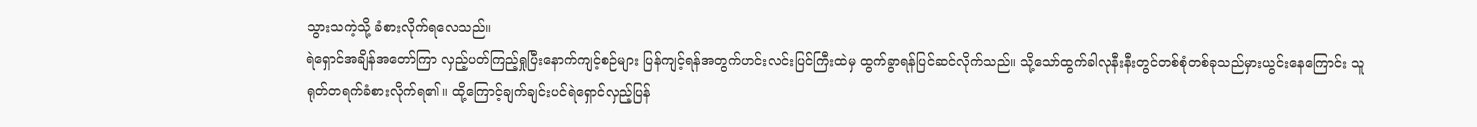သွားသကဲ့သို့ ခံစားလိုက်ရလေသည်။
ရဲရှောင်အချိန်အတော်ကြာ လှည့်ပတ်ကြည့်ရှုပြီးနောက်ကျင့်စဉ်များ ပြန်ကျင့်ရန်အတွက်ဟင်းလင်းပြင်ကြီးထဲမှ ထွက်ခွာရန်ပြင်ဆင်လိုက်သည်။ သို့သော်ထွက်ခါလုနီးနီးတွင်တစ်စုံတစ်ခုသည်မှားယွင်းနေကြောင်း သူရုတ်တရက်ခံစားလိုက်ရ၏။ ထို့ကြောင့်ချက်ချင်းပင်ရဲရှောင်လှည့်ပြန်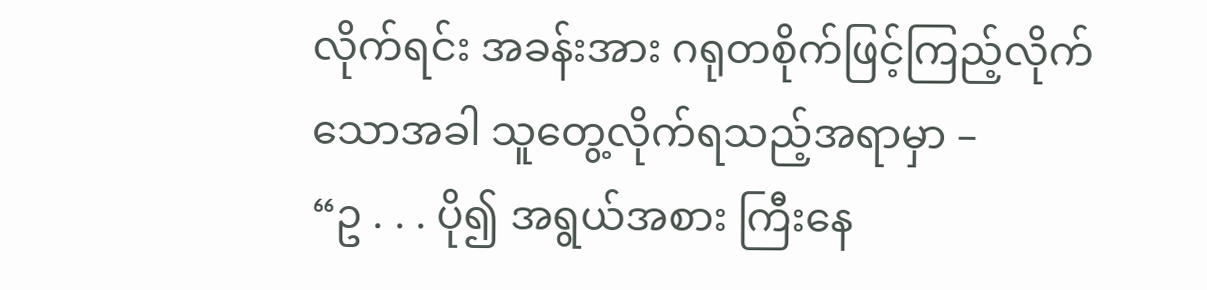လိုက်ရင်း အခန်းအား ဂရုတစိုက်ဖြင့်ကြည့်လိုက်သောအခါ သူတွေ့လိုက်ရသည့်အရာမှာ –
“ဥ . . . ပို၍ အရွယ်အစား ကြီးနေ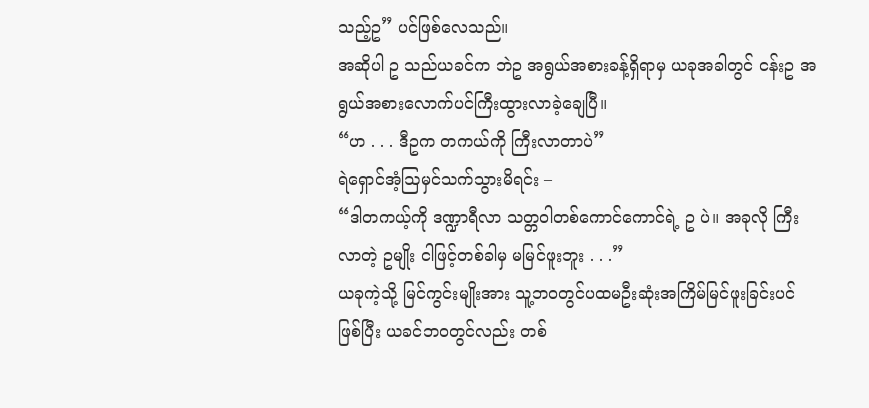သည့်ဥ” ပင်ဖြစ်လေသည်။
အဆိုပါ ဥ သည်ယခင်က ဘဲဥ အရွယ်အစားခန့်ရှိရာမှ ယခုအခါတွင် ငန်းဥ အရွယ်အစားလောက်ပင်ကြီးထွားလာခဲ့ချေပြီ။
“ဟ . . . ဒီဥက တကယ်ကို ကြီးလာတာပဲ”
ရဲရှောင်အံ့ဩမှင်သက်သွားမိရင်း –
“ဒါတကယ့်ကို ဒဏ္ဍာရီလာ သတ္တဝါတစ်ကောင်ကောင်ရဲ့ ဥ ပဲ။ အခုလို ကြီးလာတဲ့ ဥမျိုး ငါဖြင့်တစ်ခါမှ မမြင်ဖူးဘူး . . .”
ယခုကဲ့သို့ မြင်ကွင်းမျိုးအား သူ့ဘဝတွင်ပထမဦးဆုံးအကြိမ်မြင်ဖူးခြင်းပင်ဖြစ်ပြီး ယခင်ဘဝတွင်လည်း တစ်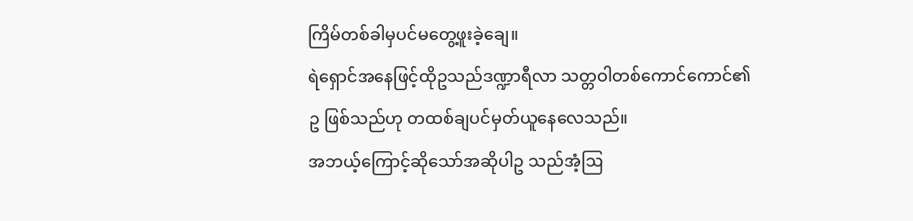ကြိမ်တစ်ခါမှပင်မတွေ့ဖူးခဲ့ချေ။
ရဲရှောင်အနေဖြင့်ထိုဥသည်ဒဏ္ဍာရီလာ သတ္တဝါတစ်ကောင်ကောင်၏ ဥ ဖြစ်သည်ဟု တထစ်ချပင်မှတ်ယူနေလေသည်။
အဘယ့်ကြောင့်ဆိုသော်အဆိုပါဥ သည်အံ့ဩ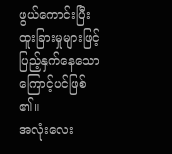ဖွယ်ကောင်းပြီး ထူးခြားမှုများဖြင့်ပြည့်နှက်နေသောကြောင့်ပင်ဖြစ်၏။
အလုံးလေး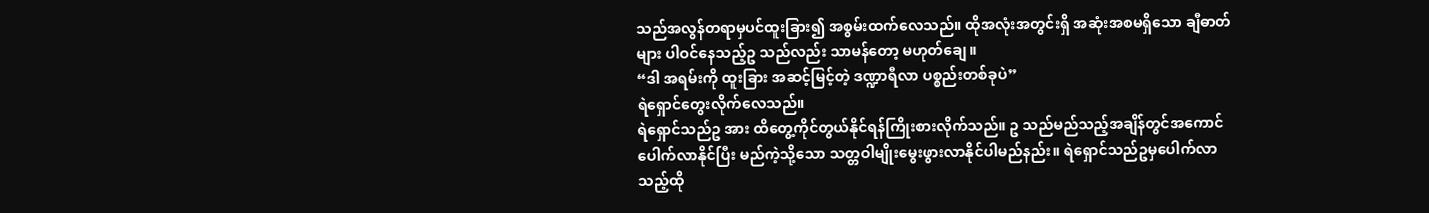သည်အလွန်တရာမှပင်ထူးခြား၍ အစွမ်းထက်လေသည်။ ထိုအလုံးအတွင်းရှိ အဆုံးအစမရှိသော ချီဓာတ်များ ပါဝင်နေသည့်ဥ သည်လည်း သာမန်တော့ မဟုတ်ချေ။
“ဒါ အရမ်းကို ထူးခြား အဆင့်မြင့်တဲ့ ဒဏ္ဍာရီလာ ပစ္စည်းတစ်ခုပဲ”
ရဲရှောင်တွေးလိုက်လေသည်။
ရဲရှောင်သည်ဥ အား ထိတွေ့ကိုင်တွယ်နိုင်ရန်ကြိုးစားလိုက်သည်။ ဥ သည်မည်သည့်အချိန်တွင်အကောင်ပေါက်လာနိုင်ပြီး မည်ကဲ့သို့သော သတ္တဝါမျိုးမွေးဖွားလာနိုင်ပါမည်နည်း။ ရဲရှောင်သည်ဥမှပေါက်လာသည့်ထို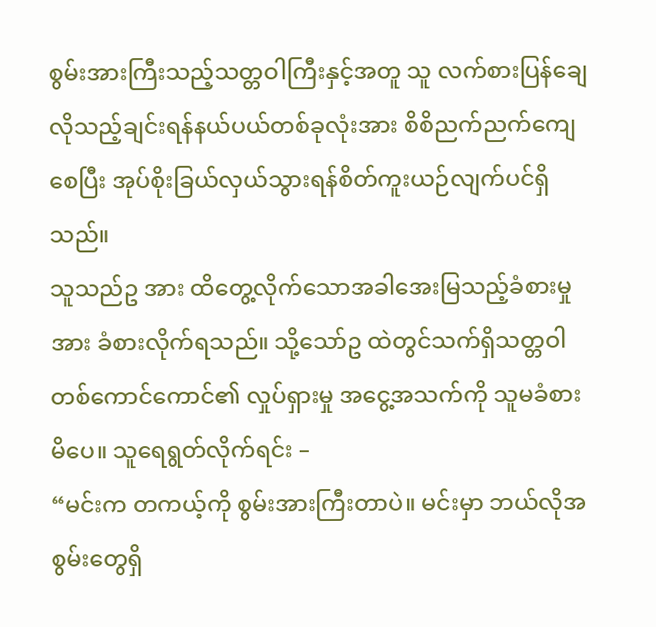စွမ်းအားကြီးသည့်သတ္တဝါကြီးနှင့်အတူ သူ လက်စားပြန်ချေလိုသည့်ချင်းရန်နယ်ပယ်တစ်ခုလုံးအား စိစိညက်ညက်ကျေစေပြီး အုပ်စိုးခြယ်လှယ်သွားရန်စိတ်ကူးယဉ်လျက်ပင်ရှိသည်။
သူသည်ဥ အား ထိတွေ့လိုက်သောအခါအေးမြသည့်ခံစားမှုအား ခံစားလိုက်ရသည်။ သို့သော်ဥ ထဲတွင်သက်ရှိသတ္တဝါတစ်ကောင်ကောင်၏ လှုပ်ရှားမှု အငွေ့အသက်ကို သူမခံစားမိပေ။ သူရေရွတ်လိုက်ရင်း –
“မင်းက တကယ့်ကို စွမ်းအားကြီးတာပဲ။ မင်းမှာ ဘယ်လိုအစွမ်းတွေရှိ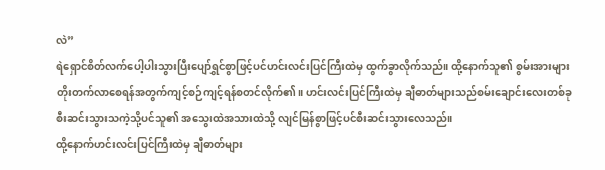လဲ”
ရဲရှောင်စိတ်လက်ပေါ့ပါးသွားပြီးပျော်ရွှင်စွာဖြင့်ပင်ဟင်းလင်းပြင်ကြီးထဲမှ ထွက်ခွာလိုက်သည်။ ထို့နောက်သူ၏ စွမ်းအားများ တိုးတက်လာစေရန်အတွက်ကျင့်စဉ်ကျင့်ရန်စတင်လိုက်၏။ ဟင်းလင်းပြင်ကြီးထဲမှ ချီဓာတ်များသည်စမ်းချောင်းလေးတစ်ခု စီးဆင်းသွားသကဲ့သို့ပင်သူ၏ အသွေးထဲအသားထဲသို့ လျင်မြန်စွာဖြင့်ပင်စီးဆင်းသွားလေသည်။
ထို့နောက်ဟင်းလင်းပြင်ကြီးထဲမှ ချီဓာတ်များ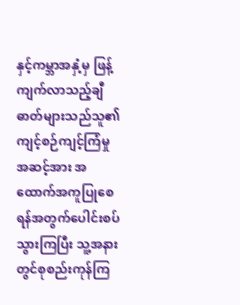နှင့်ကမ္ဘာအနှံ့မှ ဖြန့်ကျက်လာသည့်ချီဓာတ်များသည်သူ၏ ကျင့်စဉ်ကျင့်ကြံမှု အဆင့်အား အထောက်အကူပြုစေရန်အတွက်ပေါင်းစပ်သွားကြပြီး သူ့အနားတွင်စုစည်းကုန်ကြ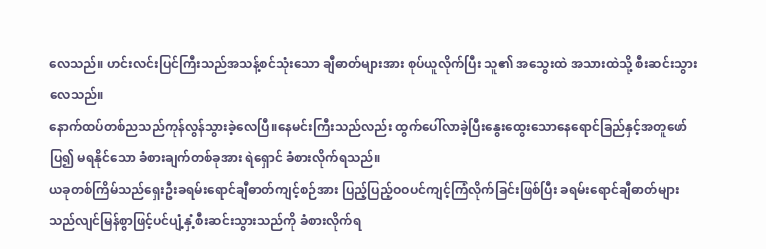လေသည်။ ဟင်းလင်းပြင်ကြီးသည်အသန့်စင်သုံးသော ချီဓာတ်များအား စုပ်ယူလိုက်ပြီး သူ၏ အသွေးထဲ အသားထဲသို့ စီးဆင်းသွားလေသည်။
နောက်ထပ်တစ်ညသည်ကုန်လွန်သွားခဲ့လေပြီ။နေမင်းကြီးသည်လည်း ထွက်ပေါ်လာခဲ့ပြီးနွေးထွေးသောနေရောင်ခြည်နှင့်အတူဖော်ပြ၍ မရနိုင်သော ခံစားချက်တစ်ခုအား ရဲရှောင် ခံစားလိုက်ရသည်။
ယခုတစ်ကြိမ်သည်ရှေးဦးခရမ်းရောင်ချီဓာတ်ကျင့်စဉ်အား ပြည့်ပြည့်ဝဝပင်ကျင့်ကြံလိုက်ခြင်းဖြစ်ပြီး ခရမ်းရောင်ချီဓာတ်များသည်လျင်မြန်စွာဖြင့်ပင်ပျံ့နှံ့စီးဆင်းသွားသည်ကို ခံစားလိုက်ရ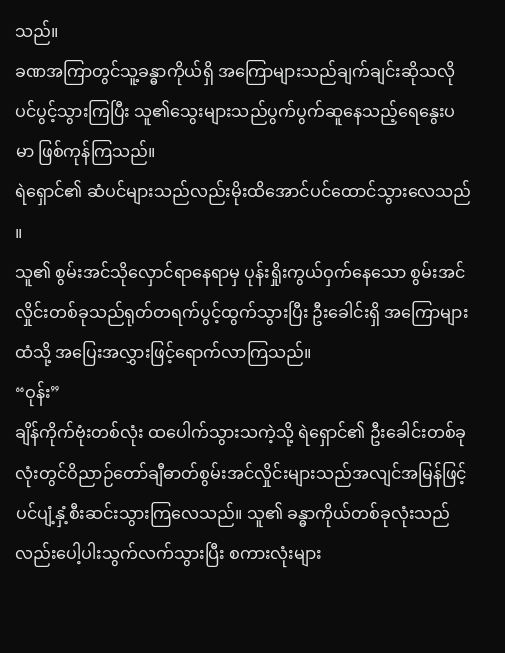သည်။
ခဏအကြာတွင်သူ့ခန္ဓာကိုယ်ရှိ အကြောများသည်ချက်ချင်းဆိုသလိုပင်ပွင့်သွားကြပြီး သူ၏သွေးများသည်ပွက်ပွက်ဆူနေသည့်ရေနွေးပမာ ဖြစ်ကုန်ကြသည်။
ရဲရှောင်၏ ဆံပင်များသည်လည်းမိုးထိအောင်ပင်ထောင်သွားလေသည်။
သူ၏ စွမ်းအင်သိုလှောင်ရာနေရာမှ ပုန်းရှိုးကွယ်ဝှက်နေသော စွမ်းအင်လှိုင်းတစ်ခုသည်ရုတ်တရက်ပွင့်ထွက်သွားပြီး ဦးခေါင်းရှိ အကြောများထံသို့ အပြေးအလွှားဖြင့်ရောက်လာကြသည်။
“ဝုန်း”
ချိန်ကိုက်ဗုံးတစ်လုံး ထပေါက်သွားသကဲ့သို့ ရဲရှောင်၏ ဦးခေါင်းတစ်ခုလုံးတွင်ဝိညာဉ်တော်ချီဓာတ်စွမ်းအင်လှိုင်းများသည်အလျင်အမြန်ဖြင့်ပင်ပျံ့နှံ့စီးဆင်းသွားကြလေသည်။ သူ၏ ခန္ဓာကိုယ်တစ်ခုလုံးသည်လည်းပေါ့ပါးသွက်လက်သွားပြီး စကားလုံးများ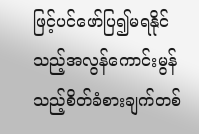ဖြင့်ပင်ဖော်ပြ၍မရနိုင်သည့်အလွန်ကောင်းမွန်သည့်စိတ်ခံစားချက်တစ်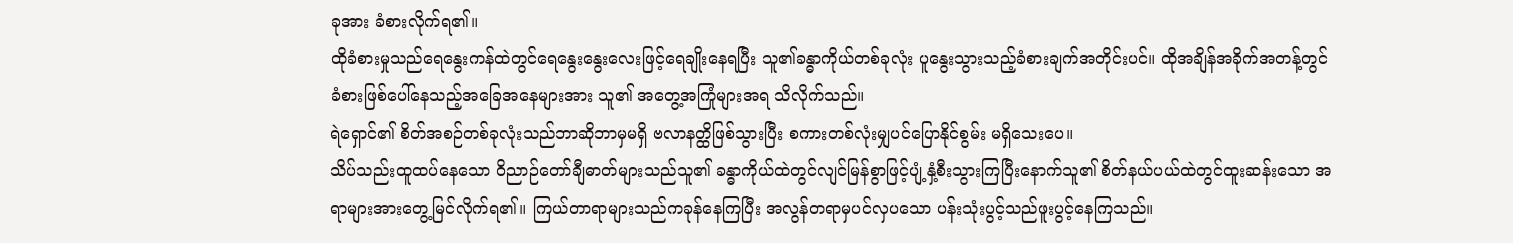ခုအား ခံစားလိုက်ရ၏။
ထိုခံစားမှုသည်ရေနွေးကန်ထဲတွင်ရေနွေးနွေးလေးဖြင့်ရေချိုးနေရပြီး သူ၏ခန္ဓာကိုယ်တစ်ခုလုံး ပူနွေးသွားသည့်ခံစားချက်အတိုင်းပင်။ ထိုအချိန်အခိုက်အတန့်တွင်ခံစားဖြစ်ပေါ်နေသည့်အခြေအနေများအား သူ၏ အတွေ့အကြုံများအရ သိလိုက်သည်။
ရဲရှောင်၏ စိတ်အစဉ်တစ်ခုလုံးသည်ဘာဆိုဘာမှမရှိ ဗလာနတ္ထိဖြစ်သွားပြီး စကားတစ်လုံးမျှပင်ပြောနိုင်စွမ်း မရှိသေးပေ။
သိပ်သည်းထူထပ်နေသော ဝိညာဉ်တော်ချီဓာတ်များသည်သူ၏ ခန္ဓာကိုယ်ထဲတွင်လျင်မြန်စွာဖြင့်ပျံ့နှံ့စီးသွားကြပြီးနောက်သူ၏ စိတ်နယ်ပယ်ထဲတွင်ထူးဆန်းသော အရာများအားတွေ့မြင်လိုက်ရ၏။ ကြယ်တာရာများသည်ကခုန်နေကြပြီး အလွန်တရာမှပင်လှပသော ပန်းသုံးပွင့်သည်ဖူးပွင့်နေကြသည်။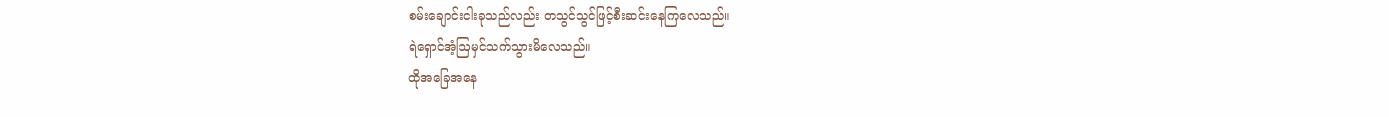စမ်းချောင်းငါးခုသည်လည်း တသွင်သွင်ဖြင့်စီးဆင်းနေကြလေသည်။
ရဲရှောင်အံ့ဩမှင်သက်သွားမိလေသည်။
ထိုအခြေအနေ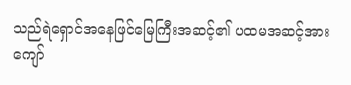သည်ရဲရှောင်အနေဖြင်မြေကြီးအဆင့်၏ ပထမအဆင့်အားကျော်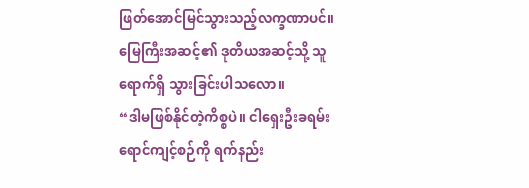ဖြတ်အောင်မြင်သွားသည့်လက္ခဏာပင်။
မြေကြီးအဆင့်၏ ဒုတိယအဆင့်သို့ သူရောက်ရှိ သွားခြင်းပါသလော။
“ဒါမဖြစ်နိုင်တဲ့ကိစ္စပဲ။ ငါရှေးဦးခရမ်းရောင်ကျင့်စဉ်ကို ရက်နည်း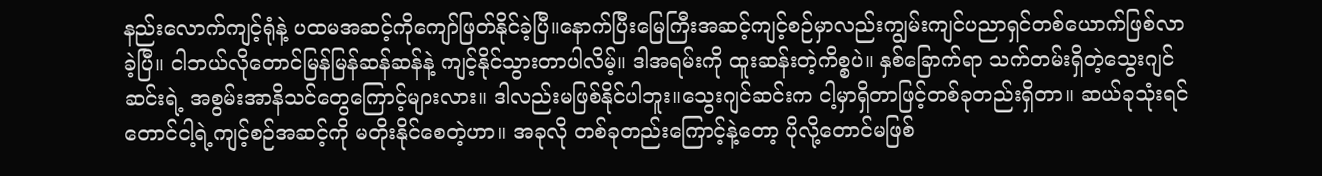နည်းလောက်ကျင့်ရုံနဲ့ ပထမအဆင့်ကိုကျော်ဖြတ်နိုင်ခဲ့ပြီ။နောက်ပြီးမြေကြီးအဆင့်ကျင့်စဉ်မှာလည်းကျွမ်းကျင်ပညာရှင်တစ်ယောက်ဖြစ်လာခဲ့ပြီ။ ငါဘယ်လိုတောင်မြန်မြန်ဆန်ဆန်နဲ့ ကျင့်နိုင်သွားတာပါလိမ့်။ ဒါအရမ်းကို ထူးဆန်းတဲ့ကိစ္စပဲ။ နှစ်ခြောက်ရာ သက်တမ်းရှိတဲ့သွေးဂျင်ဆင်းရဲ့ အစွမ်းအာနိသင်တွေကြောင့်များလား။ ဒါလည်းမဖြစ်နိုင်ပါဘူး။သွေးဂျင်ဆင်းက ငါ့မှာရှိတာဖြင့်တစ်ခုတည်းရှိတာ။ ဆယ်ခုသုံးရင်တောင်ငါ့ရဲ့ကျင့်စဉ်အဆင့်ကို မတိုးနိုင်စေတဲ့ဟာ။ အခုလို တစ်ခုတည်းကြောင့်နဲ့တော့ ပိုလို့တောင်မဖြစ်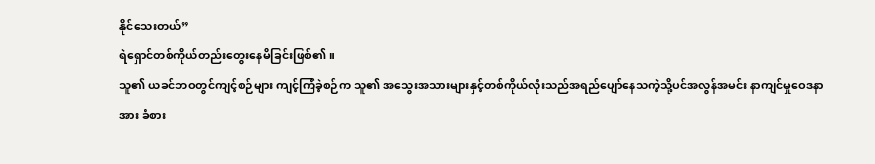နိုင်သေးတယ်”
ရဲရှောင်တစ်ကိုယ်တည်းတွေးနေမိခြင်းဖြစ်၏။
သူ၏ ယခင်ဘဝတွင်ကျင့်စဉ်များ ကျင့်ကြံခဲ့စဉ်က သူ၏ အသွေးအသားများနှင့်တစ်ကိုယ်လုံးသည်အရည်ပျော်နေသကဲ့သို့ပင်အလွန်အမင်း နာကျင်မှုဝေဒနာအား ခံစား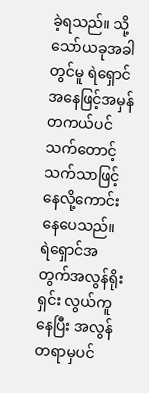ခဲ့ရသည်။ သို့သော်ယခုအခါတွင်မူ ရဲရှောင်အနေဖြင့်အမှန်တကယ်ပင်သက်တောင့်သက်သာဖြင့်နေလို့ကောင်းနေပေသည်။
ရဲရှောင်အတွက်အလွန်ရိုးရှင်း လွယ်ကူနေပြီး အလွန်တရာမှပင်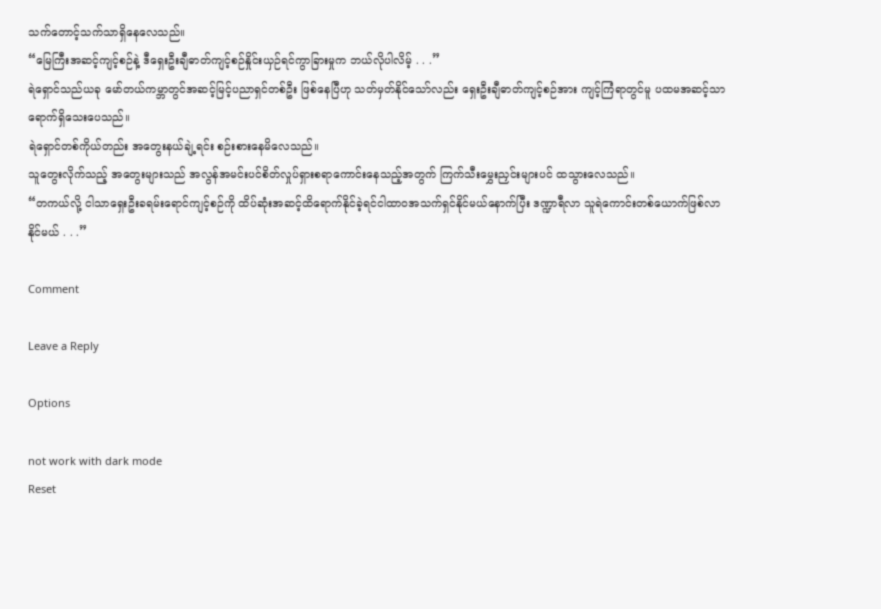သက်တောင့်သက်သာရှိနေလေသည်။
“မြေကြီးအဆင့်ကျင့်စဉ်နဲ့ ဒီရှေးဦးချီဓာတ်ကျင့်စဉ်နှိုင်းယှဉ်ရင်ကွာခြားမှုက ဘယ်လိုပါလိမ့် . . .”
ရဲရှောင်သည်ယခု မော်တယ်ကမ္ဘာတွင်အဆင့်မြင့်ပညာရှင်တစ်ဦး ဖြစ်နေပြီဟု သတ်မှတ်နိုင်သော်လည်း ရှေးဦးချီဓာတ်ကျင့်စဉ်အား ကျင့်ကြံရာတွင်မူ ပထမအဆင့်သာရောက်ရှိသေးပေသည်။
ရဲရှောင်တစ်ကိုယ်တည်း အတွေးနယ်ချဲ့ရင်း စဉ်းစားနေမိလေသည်။
သူတွေးလိုက်သည့် အတွေးများသည် အလွန်အမင်းပင်စိတ်လှုပ်ရှားစရာကောင်းနေသည့်အတွက် ကြက်သီးမွှေးညှင်းများပင် ထသွားလေသည်။
“တကယ်လို့ ငါသာရှေးဦးခရမ်းရောင်ကျင့်စဉ်ကို ထိပ်ဆုံးအဆင့်ထိရောက်နိုင်ခဲ့ရင်ငါထာဝအသက်ရှင်နိုင်မယ်နောက်ပြီး ဒဏ္ဍာရီလာ သူရဲကောင်းတစ်ယောက်ဖြစ်လာနိုင်မယ် . . .”

Comment

Leave a Reply

Options

not work with dark mode
Reset